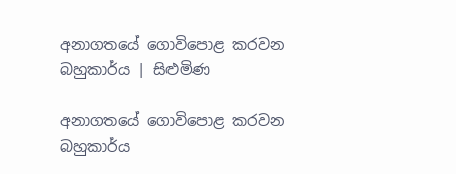අනාගතයේ ගොවිපොළ කරවන බහුකාර්ය | සිළුමිණ

අනාගතයේ ගොවිපොළ කරවන බහුකාර්ය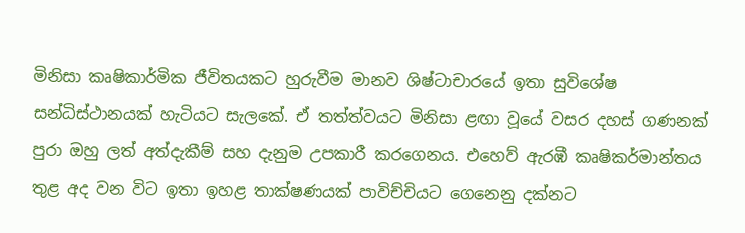මිනිසා කෘෂිකාර්මික ජීවිතයකට හුරුවීම මානව ශිෂ්ටාචාරයේ ඉතා සුවිශේෂ සන්ධිස්ථානයක් හැටියට සැලකේ. ඒ තත්ත්වයට මිනිසා ළඟා වූයේ වසර දහස් ගණනක් පුරා ඔහු ලත් අත්දැකීම් සහ දැනුම උපකාරී කරගෙනය. එහෙව් ඇරඹී කෘෂිකර්මාන්තය තුළ අද වන විට ඉතා ඉහළ තාක්ෂණයක් පාවිච්චියට ගෙනෙනු දක්නට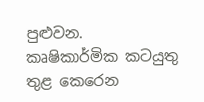පුළුවන. කෘෂිකාර්මික කටයුතු තුළ කෙරෙන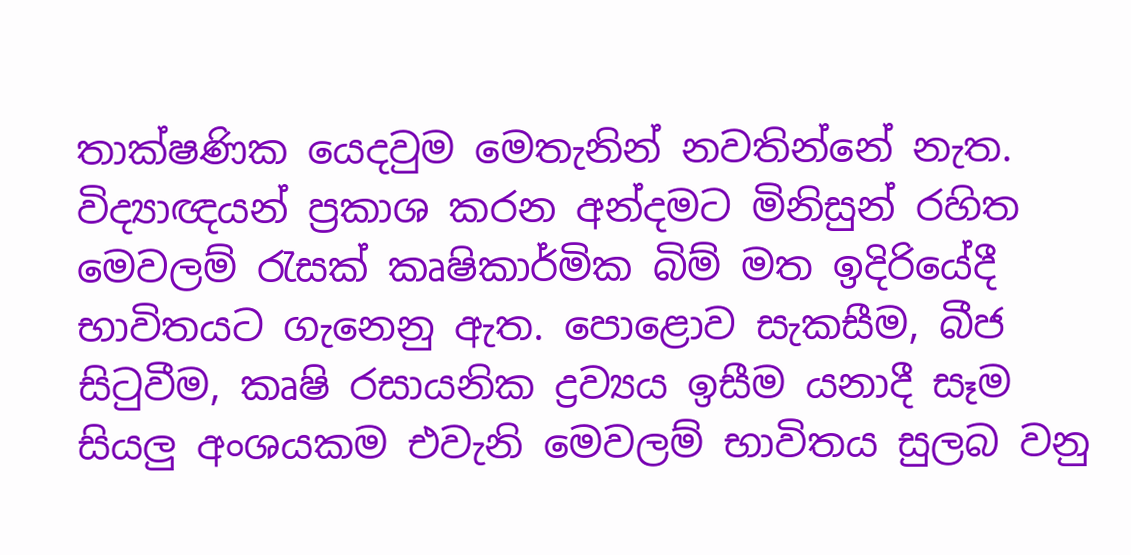තාක්ෂණික යෙදවුම මෙතැනින් නවතින්නේ නැත. විද්‍යාඥයන් ප්‍රකාශ කරන අන්දමට මිනිසුන් රහිත මෙවලම් රැසක් කෘෂිකාර්මික බිම් මත ඉදිරියේදී භාවිතයට ගැනෙනු ඇත. පොළොව සැකසීම, බීජ සිටුවීම, කෘෂි රසායනික ද්‍රව්‍යය ඉසීම යනාදී සෑම සියලු අංශයකම එවැනි මෙවලම් භාවිතය සුලබ වනු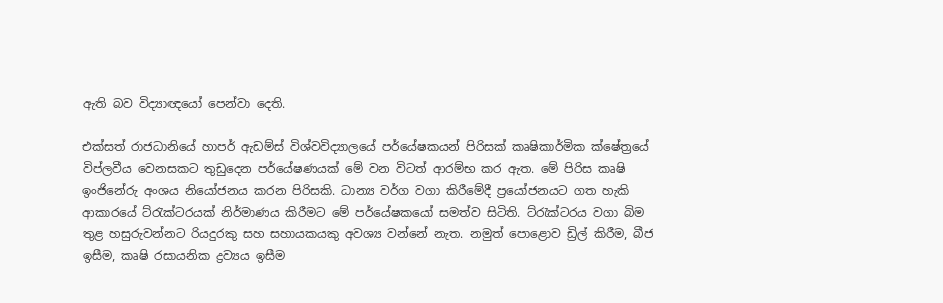ඇති බව විද්‍යාඥයෝ පෙන්වා දෙති.

එක්සත් රාජධානියේ හාපර් ඇඩම්ස් විශ්වවිද්‍යාලයේ පර්යේෂකයන් පිරිසක් කෘෂිකාර්මික ක්ෂේත්‍රයේ විප්ලවීය වෙනසකට තුඩුදෙන පර්යේෂණයක් මේ වන විටත් ආරම්භ කර ඇත. මේ පිරිස කෘෂි ඉංජිනේරු අංශය නියෝජනය කරන පිරිසකි. ධාන්‍ය වර්ග වගා කිරීමේදී ප්‍රයෝජනයට ගත හැකි ආකාරයේ ට්රැක්ටරයක් නිර්මාණය කිරීමට මේ පර්යේෂකයෝ සමත්ව සිටිති. ට්රැක්ටරය වගා බිම තුළ හසුරුවන්නට රියදුරකු සහ සහායකයකු අවශ්‍ය වන්නේ නැත. නමුත් පොළොව ඩ්‍රිල් කිරීම, බීජ ඉසීම, කෘෂි රසායනික ද්‍රව්‍යය ඉසීම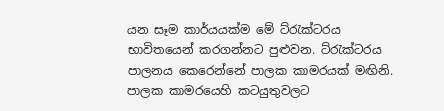යන සෑම කාර්යයක්ම මේ ට්රැක්ටරය භාවිතයෙන් කරගන්නට පුළුවන. ට්රැක්ටරය පාලනය කෙරෙන්නේ පාලක කාමරයක් මඟිනි. පාලක කාමරයෙහි කටයුතුවලට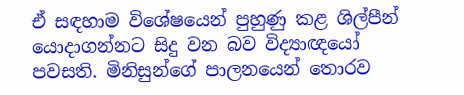ඒ සඳහාම විශේෂයෙන් පුහුණු කළ ශිල්පීන් යොදාගන්නට සිදු වන බව විද්‍යාඥයෝ පවසති. මිනිසුන්ගේ පාලනයෙන් තොරව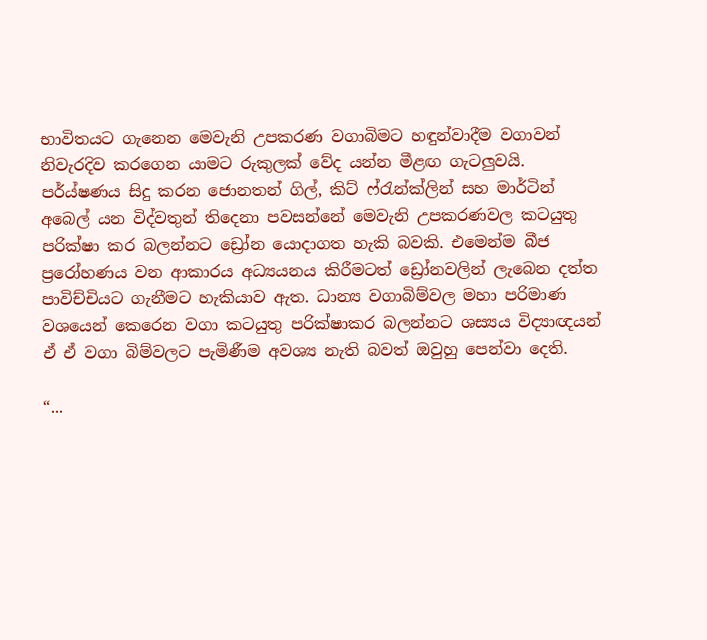භාවිතයට ගැනෙන මෙවැනි උපකරණ වගාබිමට හඳුන්වාදීම වගාවන් නිවැරදිව කරගෙන යාමට රුකුලක් වේද යන්න මීළඟ ගැටලුවයි. පර්ය්ෂණය සිදු කරන ජොනතන් ගිල්, කිට් ෆ්රැන්ක්ලින් සහ මාර්ටින් අබෙල් යන විද්වතුන් තිදෙනා පවසන්නේ මෙවැනි උපකරණවල කටයුතු පරික්ෂා කර බලන්නට ඩ්‍රෝන යොදාගත හැකි බවකි. එමෙන්ම බීජ ප්‍රරෝහණය වන ආකාරය අධ්‍යයනය කිරීමටත් ඩ්‍රෝනවලින් ලැබෙන දත්ත පාවිච්චියට ගැනීමට හැකියාව ඇත. ධාන්‍ය වගාබිම්වල මහා පරිමාණ වශයෙන් කෙරෙන වගා කටයුතු පරික්ෂාකර බලන්නට ශස්‍යය විද්‍යාඥයන් ඒ ඒ වගා බිම්වලට පැමිණීම අවශ්‍ය නැති බවත් ඔවුහු පෙන්වා දෙති.

“...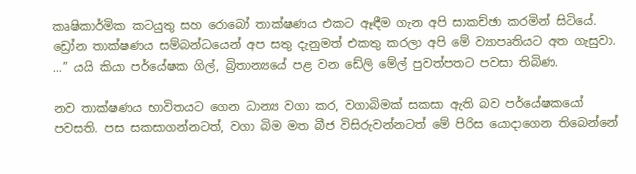කෘෂිකාර්මික කටයුතු සහ රොබෝ තාක්ෂණය එකට ඈඳීම ගැන අපි සාකච්ඡා කරමින් සිටියේ. ඩ්‍රෝන තාක්ෂණය සම්බන්ධයෙන් අප සතු දැනුමත් එකතු කරලා අපි මේ ව්‍යාපෘතියට අත ගැසුවා. ...” යයි කියා පර්යේෂක ගිල්, බ්‍රිතාන්‍යයේ පළ වන ඩේලි මේල් පුවත්පතට පවසා තිබිණ.

නව තාක්ෂණය භාවිතයට ගෙන ධාන්‍ය වගා කර, වගාබිමක් සකසා ඇති බව පර්යේෂකයෝ පවසති. පස සකසාගන්නටත්, වගා බිම මත බීජ විසිරුවන්නටත් මේ පිරිස යොදාගෙන තිබෙන්නේ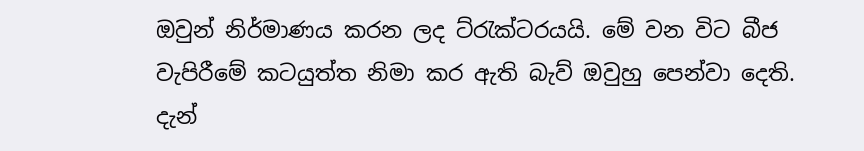ඔවුන් නිර්මාණය කරන ලද ට්රැක්ටරයයි. මේ වන විට බීජ වැපිරීමේ කටයුත්ත නිමා කර ඇති බැව් ඔවුහු පෙන්වා දෙති. දැන්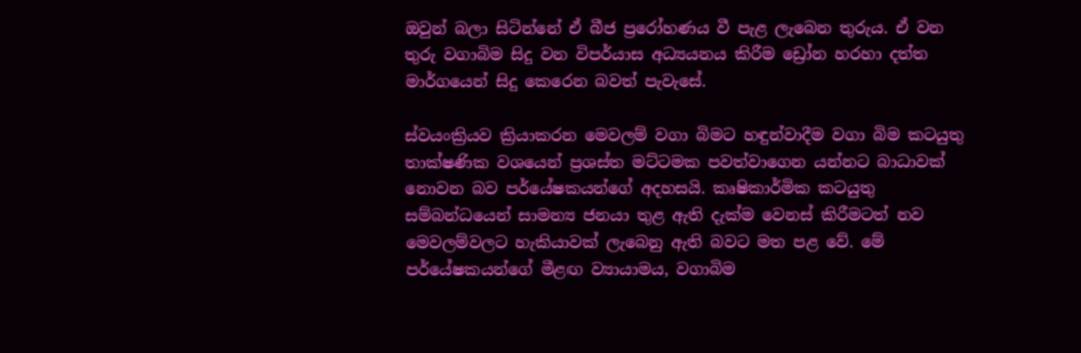ඔවුන් බලා සිටින්නේ ඒ බීජ ප්‍රරෝහණය වී පැළ ලැබෙන තුරුය. ඒ වන තුරු වගාබිම සිදු වන විපර්යාස අධ්‍යයනය කිරීම ඩ්‍රෝන හරහා දත්ත මාර්ගයෙන් සිදු කෙරෙන බවත් පැවැසේ.

ස්වයංක්‍රියව ක්‍රියාකරන මෙවලම් වගා බිමට හඳුන්වාදීම වගා බිම කටයුතු තාක්ෂණික වශයෙන් ප්‍රශස්ත මට්ටමක පවත්වාගෙන යන්නට බාධාවක් නොවන බව පර්යේෂකයන්ගේ අදහසයි. කෘෂිකාර්මික කටයුතු සම්බන්ධයෙන් සාමන්‍ය ජනයා තුළ ඇති දැක්ම වෙනස් කිරීමටත් නව මෙවලම්වලට හැකියාවක් ලැබෙනු ඇති බවට මත පළ වේ. මේ පර්යේෂකයන්ගේ මීළඟ ව්‍යායාමය, වගාබිම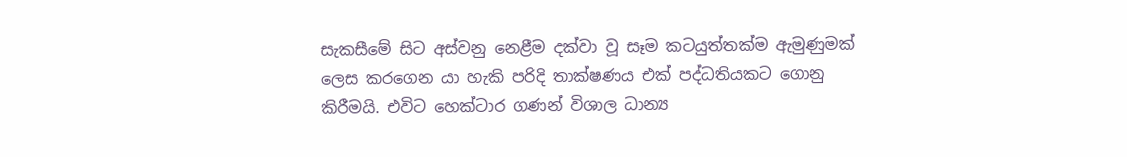සැකසීමේ සිට අස්වනු නෙළීම දක්වා වූ සෑම කටයුත්තක්ම ඇමුණුමක් ලෙස කරගෙන යා හැකි පරිදි තාක්ෂණය එක් පද්ධතියකට ගොනු කිරීමයි. එවිට හෙක්ටාර ගණන් විශාල ධාන්‍ය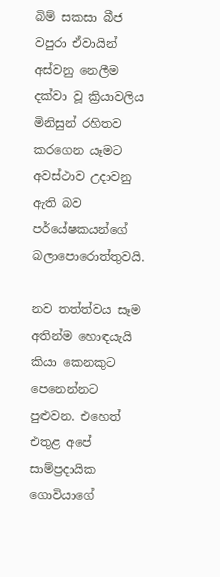බිම් සකසා බීජ වපුරා ඒවායින් අස්වනු නෙලීම දක්වා වූ ක්‍රියාවලිය මිනිසුන් රහිතව කරගෙන යෑමට අවස්ථාව උදාවනු ඇති බව පර්යේෂකයන්ගේ බලාපොරොත්තුවයි.

නව තත්ත්වය සෑම අතින්ම හොඳයැයි කියා කෙනකුට පෙනෙන්නට පුළුවන. එහෙත් එතුළ අපේ සාම්ප්‍රදායික ගොවියාගේ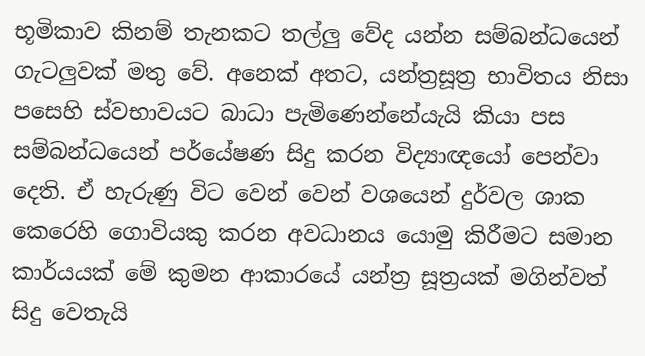භූමිකාව කිනම් තැනකට තල්ලු වේද යන්න සම්බන්ධයෙන් ගැටලුවක් මතු වේ. අනෙක් අතට, යන්ත්‍රසූත්‍ර භාවිතය නිසා පසෙහි ස්වභාවයට බාධා පැමිණෙන්නේයැයි කියා පස සම්බන්ධයෙන් පර්යේෂණ සිදු කරන විද්‍යාඥයෝ පෙන්වා දෙති. ඒ හැරුණු විට වෙන් වෙන් වශයෙන් දුර්වල ශාක කෙරෙහි ගොවියකු කරන අවධානය යොමු කිරීමට සමාන කාර්යයක් මේ කුමන ආකාරයේ යන්ත්‍ර සූත්‍රයක් මගින්වත් සිදු වෙතැයි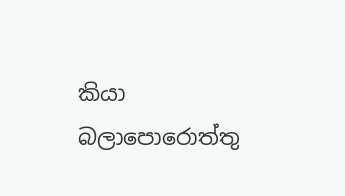කියා බලාපොරොත්තු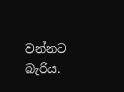වන්නට බැරිය.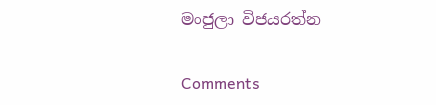මංජුලා විජයරත්න

Comments